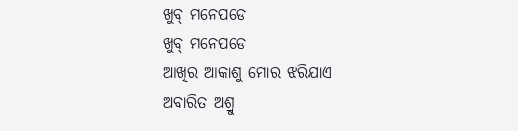ଖୁବ୍ ମନେପଡେ
ଖୁବ୍ ମନେପଡେ
ଆଖିର ଆକାଶୁ ମୋର ଝରିଯାଏ
ଅବାରିତ ଅଶ୍ରୁ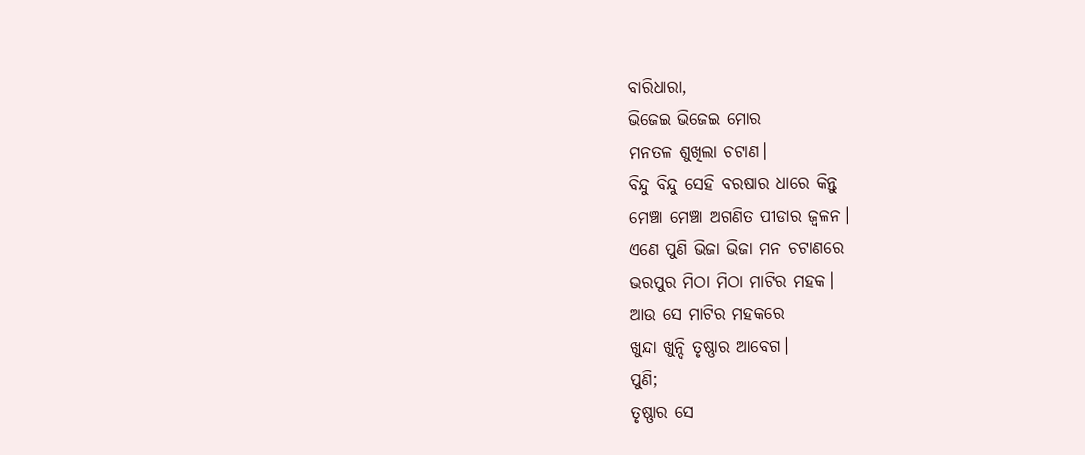ବାରିଧାରା,
ଭିଜେଇ ଭିଜେଇ ମୋର
ମନତଳ ଶୁଖିଲା ଚଟାଣ।
ବିନ୍ଦୁ ବିନ୍ଦୁ ସେହି ବରଷାର ଧାରେ କିନ୍ତୁ
ମେଞ୍ଚା ମେଞ୍ଚା ଅଗଣିତ ପୀଡାର ଜ୍ଵଳନ।
ଏଣେ ପୁଣି ଭିଜା ଭିଜା ମନ ଚଟାଣରେ
ଭରପୁର ମିଠା ମିଠା ମାଟିର ମହକ।
ଆଉ ସେ ମାଟିର ମହକରେ
ଖୁନ୍ଦା ଖୁନ୍ଦି ତୃଷ୍ଣାର ଆବେଗ।
ପୁଣି;
ତୃଷ୍ଣାର ସେ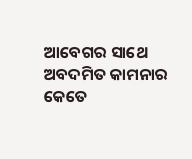ଆବେଗର ସାଥେ
ଅବଦମିତ କାମନାର କେତେ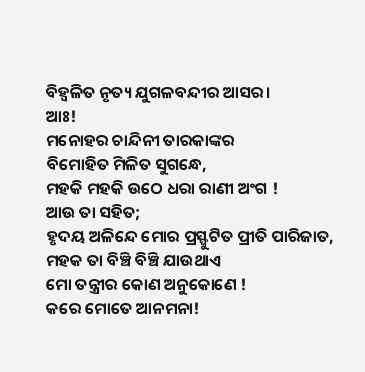ବିହ୍ଵଳିତ ନୃତ୍ୟ ଯୁଗଳବନ୍ଦୀର ଆସର।
ଆଃ!
ମନୋହର ଚାନ୍ଦିନୀ ତାରକାଙ୍କର
ବିମୋହିତ ମିଳିତ ସୁଗନ୍ଧେ,
ମହକି ମହକି ଉଠେ ଧରା ରାଣୀ ଅଂଗ !
ଆଉ ତା ସହିତ;
ହୃଦୟ ଅଳିନ୍ଦେ ମୋର ପ୍ରସ୍ଫୁଟିତ ପ୍ରୀତି ପାରିଜାତ,
ମହକ ତା ବିଞ୍ଚି ବିଞ୍ଚି ଯାଉଥାଏ
ମୋ ତନ୍ତ୍ରୀର କୋଣ ଅନୁକୋଣେ !
କରେ ମୋତେ ଆନମନା!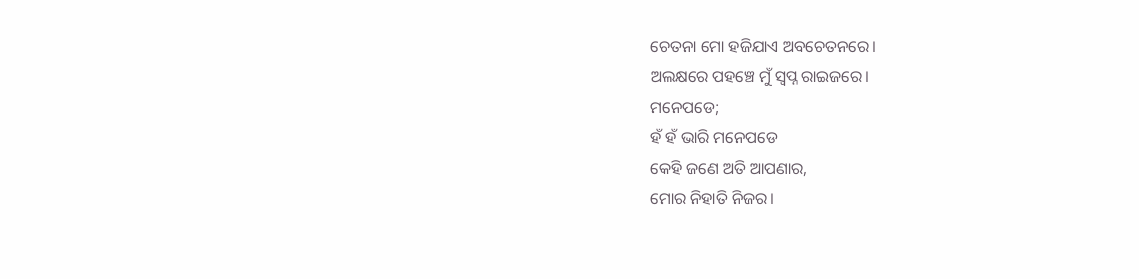ଚେତନା ମୋ ହଜିଯାଏ ଅବଚେତନରେ।
ଅଲକ୍ଷରେ ପହଞ୍ଚେ ମୁଁ ସ୍ଵପ୍ନ ରାଇଜରେ।
ମନେପଡେ;
ହଁ ହଁ ଭାରି ମନେପଡେ
କେହି ଜଣେ ଅତି ଆପଣାର,
ମୋର ନିହାତି ନିଜର।